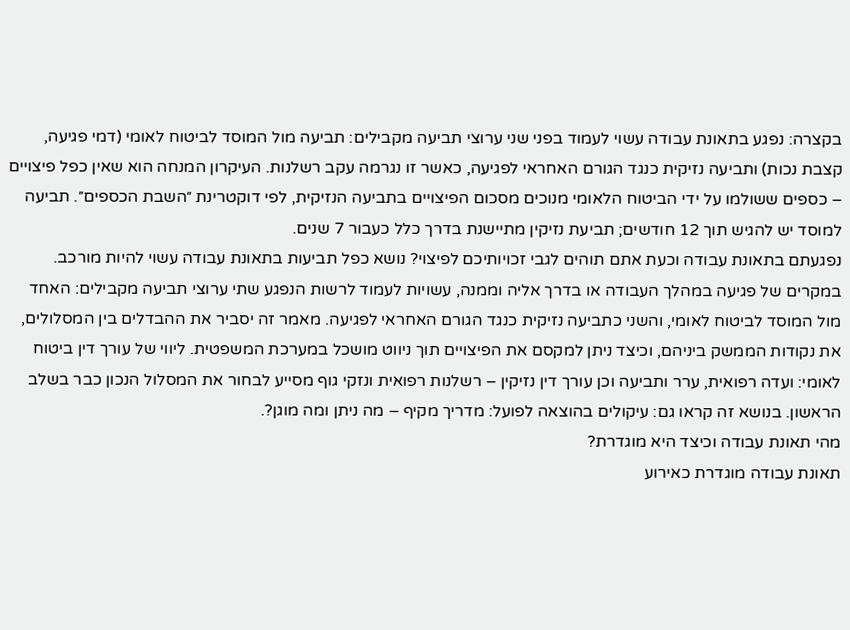בקצרה: נפגע בתאונת עבודה עשוי לעמוד בפני שני ערוצי תביעה מקבילים: תביעה מול המוסד לביטוח לאומי (דמי פגיעה, קצבת נכות) ותביעה נזיקית כנגד הגורם האחראי לפגיעה, כאשר זו נגרמה עקב רשלנות. העיקרון המנחה הוא שאין כפל פיצויים – כספים ששולמו על ידי הביטוח הלאומי מנוכים מסכום הפיצויים בתביעה הנזיקית, לפי דוקטרינת ״השבת הכספים״. תביעה למוסד יש להגיש תוך 12 חודשים; תביעת נזיקין מתיישנת בדרך כלל כעבור 7 שנים.
נפגעתם בתאונת עבודה וכעת אתם תוהים לגבי זכויותיכם לפיצוי? נושא כפל תביעות בתאונת עבודה עשוי להיות מורכב. במקרים של פגיעה במהלך העבודה או בדרך אליה וממנה, עשויות לעמוד לרשות הנפגע שתי ערוצי תביעה מקבילים: האחד מול המוסד לביטוח לאומי, והשני כתביעה נזיקית כנגד הגורם האחראי לפגיעה. מאמר זה יסביר את ההבדלים בין המסלולים, את נקודות הממשק ביניהם, וכיצד ניתן למקסם את הפיצויים תוך ניווט מושכל במערכת המשפטית. ליווי של עורך דין ביטוח לאומי: ועדה רפואית, ערר ותביעה וכן עורך דין נזיקין – רשלנות רפואית ונזקי גוף מסייע לבחור את המסלול הנכון כבר בשלב הראשון. בנושא זה קראו גם: עיקולים בהוצאה לפועל: מדריך מקיף – מה ניתן ומה מוגן?.
מהי תאונת עבודה וכיצד היא מוגדרת?
תאונת עבודה מוגדרת כאירוע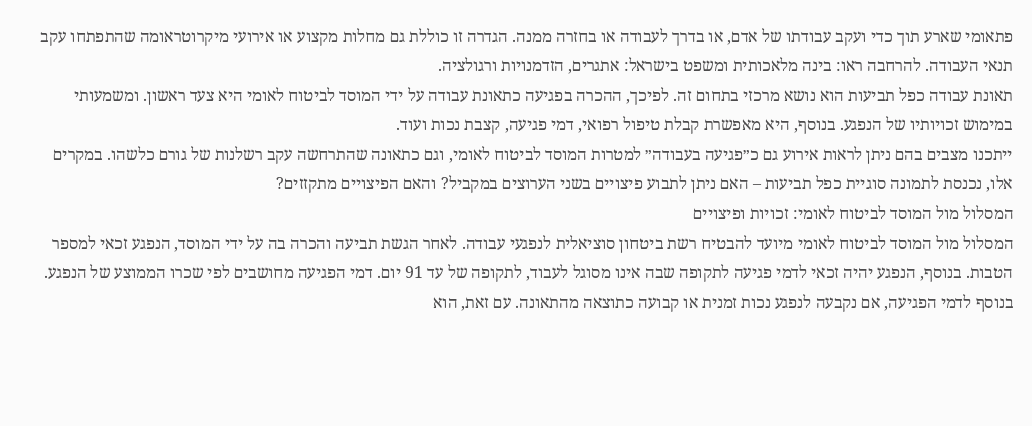פתאומי שארע תוך כדי ועקב עבודתו של אדם, או בדרך לעבודה או בחזרה ממנה. הגדרה זו כוללת גם מחלות מקצוע או אירועי מיקרוטראומה שהתפתחו עקב תנאי העבודה. להרחבה ראו: בינה מלאכותית ומשפט בישראל: אתגרים, הזדמנויות ורגולציה.
תאונת עבודה כפל תביעות הוא נושא מרכזי בתחום זה. לפיכך, ההכרה בפגיעה כתאונת עבודה על ידי המוסד לביטוח לאומי היא צעד ראשון. ומשמעותי במימוש זכויותיו של הנפגע. בנוסף, היא מאפשרת קבלת טיפול רפואי, דמי פגיעה, קצבת נכות ועוד.
ייתכנו מצבים בהם ניתן לראות אירוע גם כ״פגיעה בעבודה״ למטרות המוסד לביטוח לאומי, וגם כתאונה שהתרחשה עקב רשלנות של גורם כלשהו. במקרים אלו, נכנסת לתמונה סוגיית כפל תביעות – האם ניתן לתבוע פיצויים בשני הערוצים במקביל? והאם הפיצויים מתקזזים?
המסלול מול המוסד לביטוח לאומי: זכויות ופיצויים
המסלול מול המוסד לביטוח לאומי מיועד להבטיח רשת ביטחון סוציאלית לנפגעי עבודה. לאחר הגשת תביעה והכרה בה על ידי המוסד, הנפגע זכאי למספר הטבות. בנוסף, הנפגע יהיה זכאי לדמי פגיעה לתקופה שבה אינו מסוגל לעבוד, לתקופה של עד 91 יום. דמי הפגיעה מחושבים לפי שכרו הממוצע של הנפגע.
בנוסף לדמי הפגיעה, אם נקבעה לנפגע נכות זמנית או קבועה כתוצאה מהתאונה. עם זאת, הוא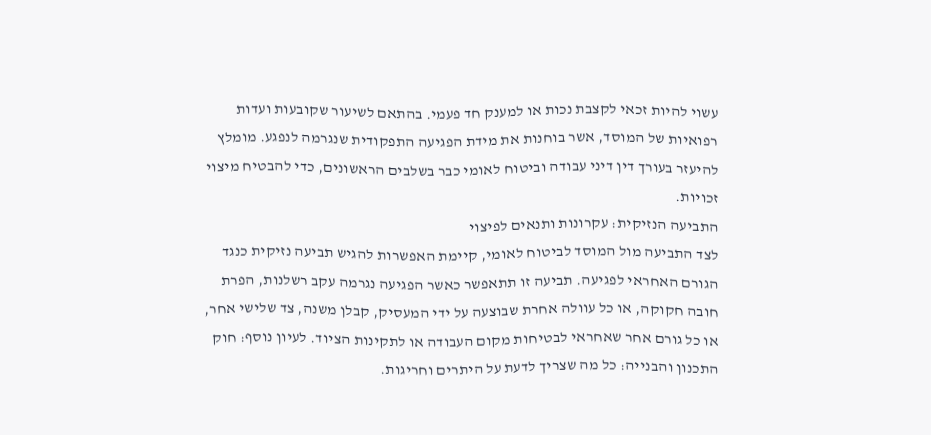עשוי להיות זכאי לקצבת נכות או למענק חד פעמי. בהתאם לשיעור שקובעות ועדות רפואיות של המוסד, אשר בוחנות את מידת הפגיעה התפקודית שנגרמה לנפגע. מומלץ להיעזר בעורך דין דיני עבודה וביטוח לאומי כבר בשלבים הראשונים, כדי להבטיח מיצוי זכויות.
התביעה הנזיקית: עקרונות ותנאים לפיצוי
לצד התביעה מול המוסד לביטוח לאומי, קיימת האפשרות להגיש תביעה נזיקית כנגד הגורם האחראי לפגיעה. תביעה זו תתאפשר כאשר הפגיעה נגרמה עקב רשלנות, הפרת חובה חקוקה, או כל עוולה אחרת שבוצעה על ידי המעסיק, קבלן משנה, צד שלישי אחר, או כל גורם אחר שאחראי לבטיחות מקום העבודה או לתקינות הציוד. לעיון נוסף: חוק התכנון והבנייה: כל מה שצריך לדעת על היתרים וחריגות.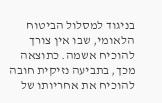בניגוד למסלול הביטוח הלאומי, שבו אין צורך להוכיח אשמה. כתוצאה מכך, בתביעה נזיקית חובה להוכיח את אחריותו של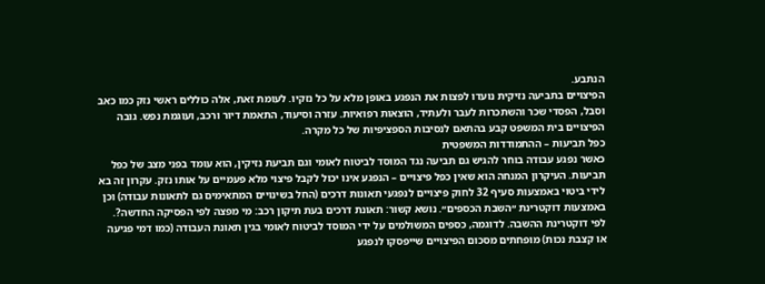הנתבע.
הפיצויים בתביעה נזיקית נועדו לפצות את הנפגע באופן מלא על כל נזקיו. לעומת זאת, אלה כוללים ראשי נזק כמו כאב וסבל, הפסדי שכר והשתכרות לעבר ולעתיד, הוצאות רפואיות. עזרה וסיעוד, התאמת דיור ורכב, ועוגמת נפש. גובה הפיצויים בית המשפט קבע בהתאם לנסיבות הספציפיות של כל מקרה.
כפל תביעות – ההתמודדות המשפטית
כאשר נפגע עבודה בוחר להגיש גם תביעה נגד המוסד לביטוח לאומי וגם תביעת נזיקין, הוא עומד בפני מצב של כפל תביעות. העיקרון המנחה הוא שאין כפל פיצויים – הנפגע אינו יכול לקבל פיצוי מלא פעמיים על אותו נזק. עקרון זה בא לידי ביטוי באמצעות סעיף 32 לחוק פיצויים לנפגעי תאונות דרכים (החל בשינויים המתאימים גם לתאונות עבודה) וכן באמצעות דוקטרינת ״השבת הכספים״. נושא קשור: תאונת דרכים בעת תיקון רכב: מי מפצה לפי הפסיקה החדשה?.
לפי דוקטרינת ההשבה. לדוגמה, כספים המשולמים על ידי המוסד לביטוח לאומי בגין תאונת העבודה (כמו דמי פגיעה או קצבת נכות) מופחתים מסכום הפיצויים שייפסקו לנפגע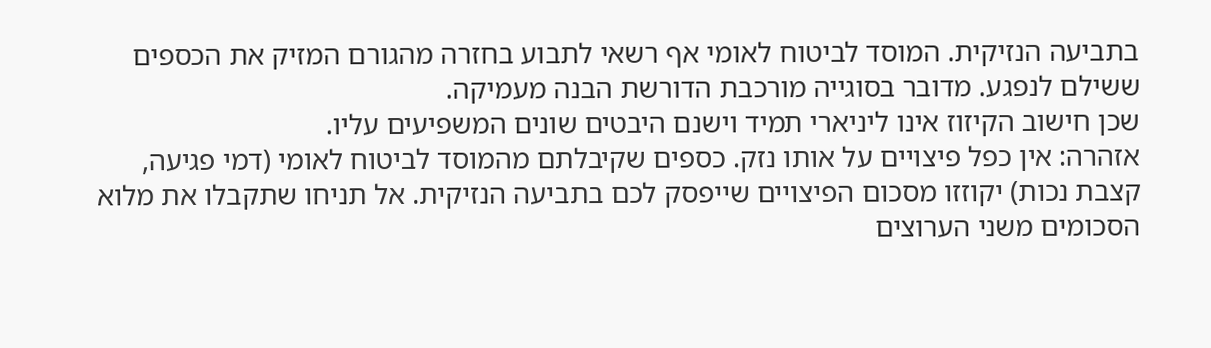בתביעה הנזיקית. המוסד לביטוח לאומי אף רשאי לתבוע בחזרה מהגורם המזיק את הכספים ששילם לנפגע. מדובר בסוגייה מורכבת הדורשת הבנה מעמיקה.
שכן חישוב הקיזוז אינו ליניארי תמיד וישנם היבטים שונים המשפיעים עליו.
אזהרה: אין כפל פיצויים על אותו נזק. כספים שקיבלתם מהמוסד לביטוח לאומי (דמי פגיעה, קצבת נכות) יקוזזו מסכום הפיצויים שייפסק לכם בתביעה הנזיקית. אל תניחו שתקבלו את מלוא הסכומים משני הערוצים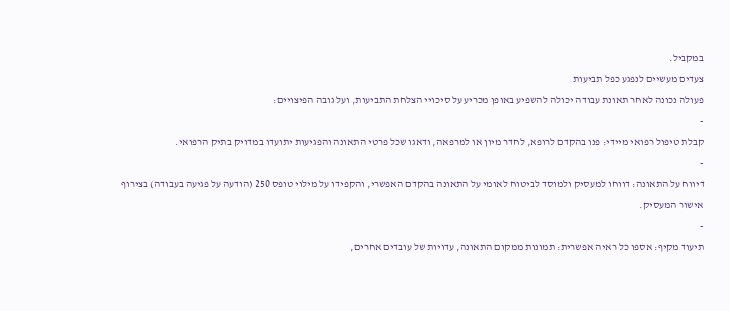במקביל.
צעדים מעשיים לנפגע כפל תביעות
פעולה נכונה לאחר תאונת עבודה יכולה להשפיע באופן מכריע על סיכויי הצלחת התביעות, ועל גובה הפיצויים:
-
קבלת טיפול רפואי מיידי: פנו בהקדם לרופא, לחדר מיון או למרפאה, ודאגו שכל פרטי התאונה והפגיעות יתועדו במדויק בתיק הרפואי.
-
דיווח על התאונה: דווחו למעסיק ולמוסד לביטוח לאומי על התאונה בהקדם האפשרי, והקפידו על מילוי טופס 250 (הודעה על פגיעה בעבודה) בצירוף אישור המעסיק.
-
תיעוד מקיף: אספו כל ראיה אפשרית: תמונות ממקום התאונה, עדויות של עובדים אחרים,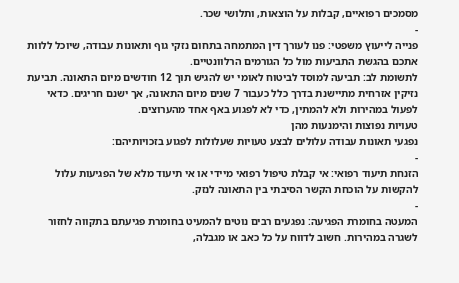מסמכים רפואיים, קבלות על הוצאות, ותלושי שכר.
-
פנייה לייעוץ משפטי: פנו לעורך דין המתמחה בתחום נזקי גוף ותאונות עבודה, שיוכל ללוות אתכם בהגשת התביעות מול כל הגורמים הרלוונטיים.
לתשומת לב: תביעה למוסד לביטוח לאומי יש להגיש תוך 12 חודשים מיום התאונה. תביעת נזיקין אזרחית מתיישנת בדרך כלל כעבור 7 שנים מיום התאונה, אך ישנם חריגים. כדאי לפעול במהירות ולא להמתין, כדי לא לפגוע באף אחד מהערוצים.
טעויות נפוצות והימנעות מהן
נפגעי תאונות עבודה עלולים לבצע טעויות שעלולות לפגוע בזכויותיהם:
-
הזנחת תיעוד רפואי: אי קבלת טיפול רפואי מיידי או אי תיעוד מלא של הפגיעות עלול להקשות על הוכחת הקשר הסיבתי בין התאונה לנזק.
-
המעטה בחומרת הפגיעה: נפגעים רבים נוטים להמעיט בחומרת פגיעתם בתקווה לחזור לשגרה במהירות. חשוב לדווח על כל כאב או מגבלה,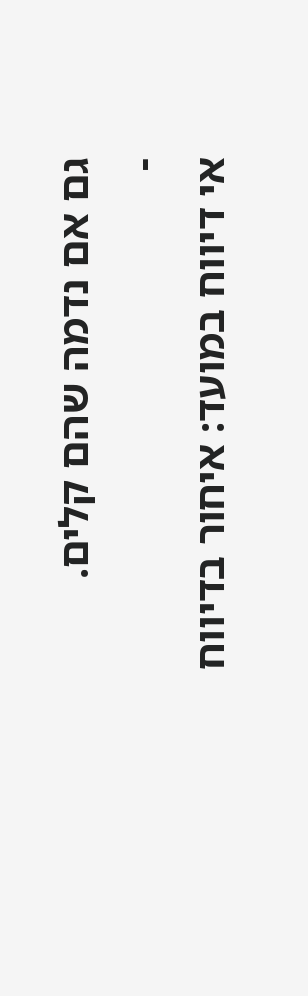גם אם נדמה שהם קלים.
-
אי דיווח במועד: איחור בדיווח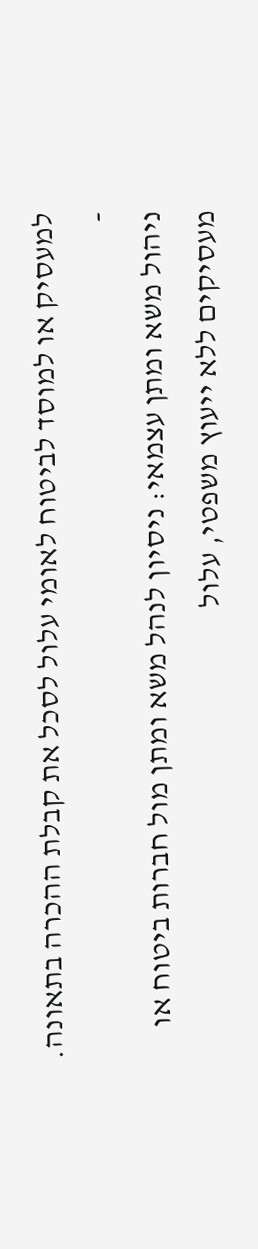למעסיק או למוסד לביטוח לאומי עלול לסכל את קבלת ההכרה בתאונה.
-
ניהול משא ומתן עצמאי: ניסיון לנהל משא ומתן מול חברות ביטוח או מעסיקים ללא ייעוץ משפטי, עלול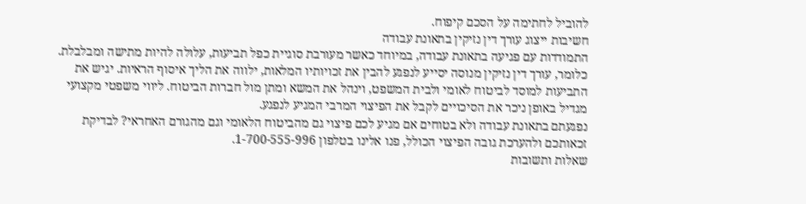להוביל לחתימה על הסכם קיפוח.
חשיבות ייצוג עורך דין נזיקין בתאונת עבודה
התמודדות עם פגיעה בתאונת עבודה, במיוחד כאשר מעורבת סוגיית כפל תביעות, עלולה להיות מתישה ומבלבלת. כלומר, עורך דין נזיקין מנוסה יסייע לנפגע להבין את זכויותיו המלאות, ילווה את הליך איסוף הראיות. יגיש את התביעות למוסד לביטוח לאומי ולבית המשפט, וינהל את המשא ומתן מול חברות הביטוח. ליווי משפטי מקצועי מגדיל באופן ניכר את הסיכויים לקבל את הפיצוי המרבי המגיע לנפגע.
נפגעתם בתאונת עבודה ולא בטוחים אם מגיע לכם פיצוי גם מהביטוח הלאומי וגם מהגורם האחראי? לבדיקת זכאותכם ולהערכת גובה הפיצוי הכולל, פנו אלינו בטלפון 1-700-555-996.
שאלות ותשובות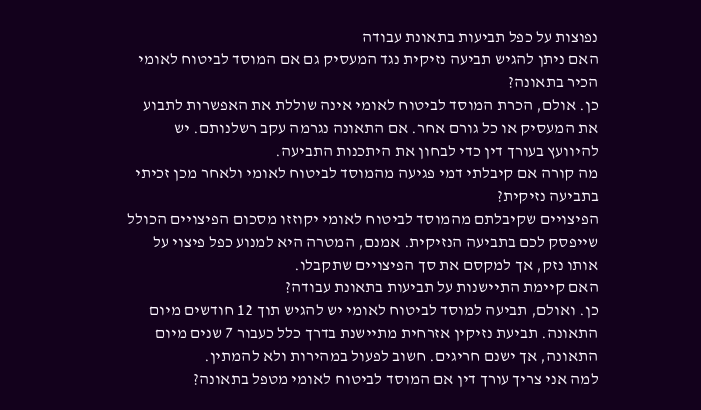נפוצות על כפל תביעות בתאונת עבודה
האם ניתן להגיש תביעה נזיקית נגד המעסיק גם אם המוסד לביטוח לאומי הכיר בתאונה?
כן. אולם, הכרת המוסד לביטוח לאומי אינה שוללת את האפשרות לתבוע את המעסיק או כל גורם אחר. אם התאונה נגרמה עקב רשלנותם. יש להיוועץ בעורך דין כדי לבחון את היתכנות התביעה.
מה קורה אם קיבלתי דמי פגיעה מהמוסד לביטוח לאומי ולאחר מכן זכיתי בתביעה נזיקית?
הפיצויים שקיבלתם מהמוסד לביטוח לאומי יקוזזו מסכום הפיצויים הכולל שייפסק לכם בתביעה הנזיקית. אמנם, המטרה היא למנוע כפל פיצוי על אותו נזק, אך למקסם את סך הפיצויים שתקבלו.
האם קיימת התיישנות על תביעות בתאונת עבודה?
כן. ואולם, תביעה למוסד לביטוח לאומי יש להגיש תוך 12 חודשים מיום התאונה. תביעת נזיקין אזרחית מתיישנת בדרך כלל כעבור 7 שנים מיום התאונה, אך ישנם חריגים. חשוב לפעול במהירות ולא להמתין.
למה אני צריך עורך דין אם המוסד לביטוח לאומי מטפל בתאונה?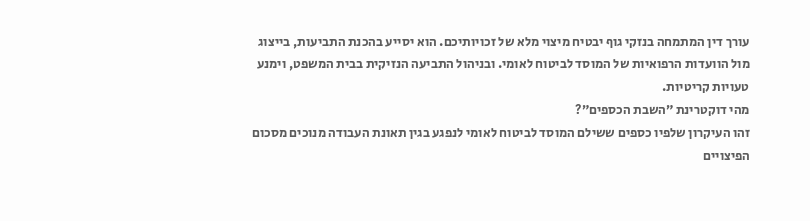עורך דין המתמחה בנזקי גוף יבטיח מיצוי מלא של זכויותיכם. הוא יסייע בהכנת התביעות, בייצוג מול הוועדות הרפואיות של המוסד לביטוח לאומי. ובניהול התביעה הנזיקית בבית המשפט, וימנע טעויות קריטיות.
מהי דוקטרינת ״השבת הכספים״?
זהו העיקרון שלפיו כספים ששילם המוסד לביטוח לאומי לנפגע בגין תאונת העבודה מנוכים מסכום הפיצויים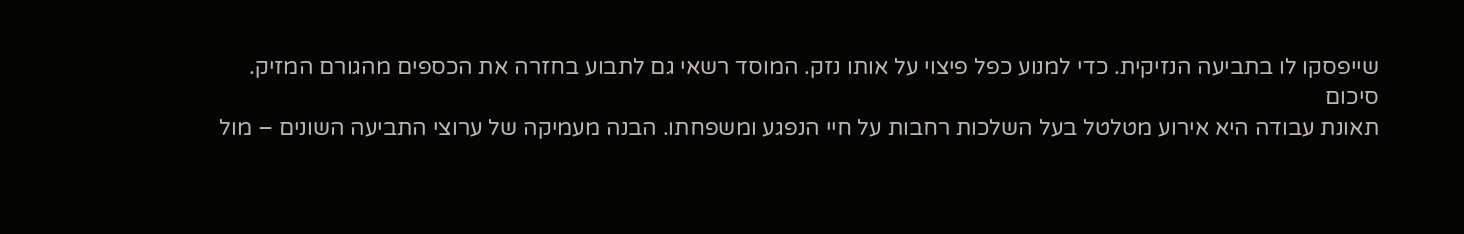שייפסקו לו בתביעה הנזיקית. כדי למנוע כפל פיצוי על אותו נזק. המוסד רשאי גם לתבוע בחזרה את הכספים מהגורם המזיק.
סיכום
תאונת עבודה היא אירוע מטלטל בעל השלכות רחבות על חיי הנפגע ומשפחתו. הבנה מעמיקה של ערוצי התביעה השונים – מול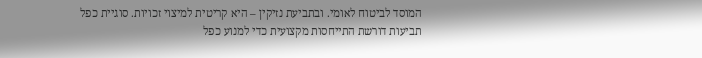המוסד לביטוח לאומי. ובתביעת נזיקין – היא קריטית למיצוי זכויות. סוגיית כפל תביעות דורשת התייחסות מקצועית כדי למנוע כפל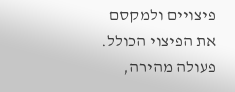פיצויים ולמקסם את הפיצוי הכולל.
פעולה מהירה,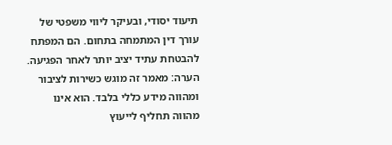תיעוד יסודי, ובעיקר ליווי משפטי של עורך דין המתמחה בתחום. הם המפתח להבטחת עתיד יציב יותר לאחר הפגיעה.
הערה: מאמר זה מוגש כשירות לציבור ומהווה מידע כללי בלבד. הוא אינו מהווה תחליף לייעוץ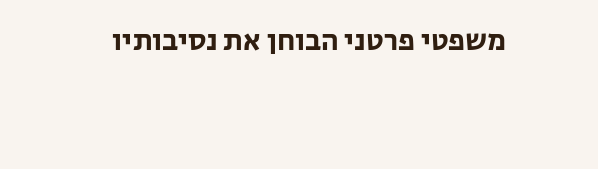משפטי פרטני הבוחן את נסיבותיו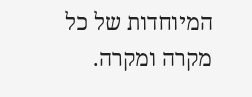המיוחדות של כל מקרה ומקרה.